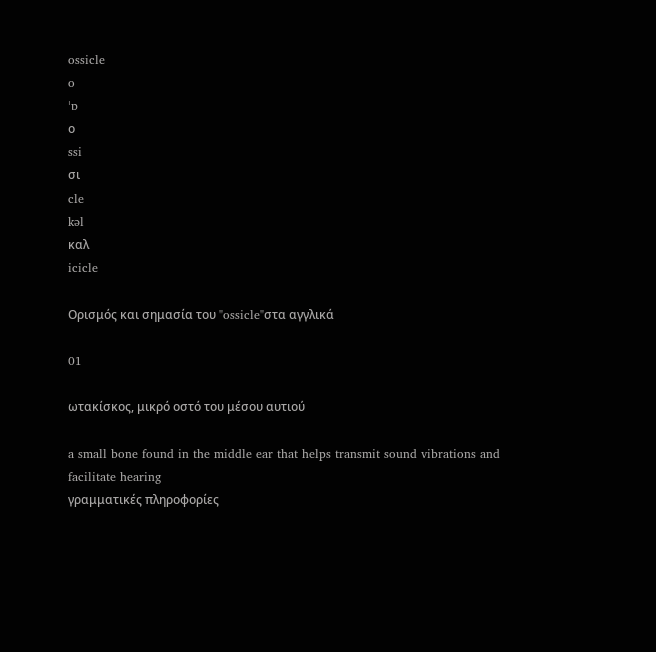ossicle
o
ˈɒ
ο
ssi
σι
cle
kəl
καλ
icicle

Ορισμός και σημασία του "ossicle"στα αγγλικά

01

ωτακίσκος, μικρό οστό του μέσου αυτιού

a small bone found in the middle ear that helps transmit sound vibrations and facilitate hearing
γραμματικές πληροφορίες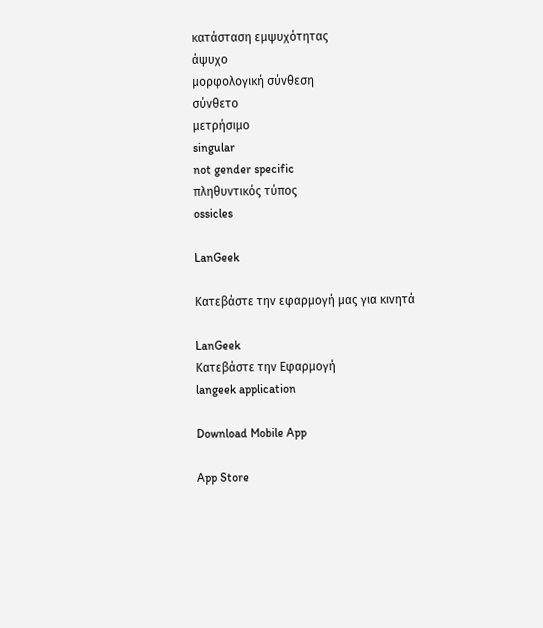κατάσταση εμψυχότητας
άψυχο
μορφολογική σύνθεση
σύνθετο
μετρήσιμο
singular
not gender specific
πληθυντικός τύπος
ossicles

LanGeek

Κατεβάστε την εφαρμογή μας για κινητά

LanGeek
Κατεβάστε την Εφαρμογή
langeek application

Download Mobile App

App Store